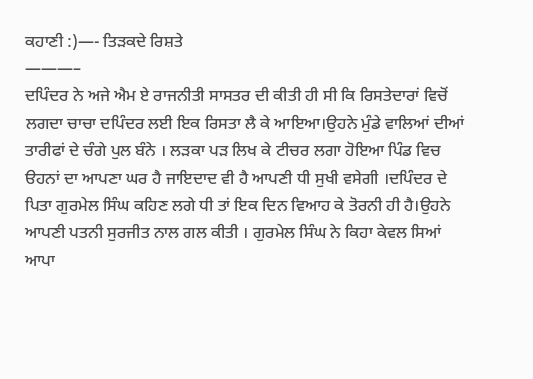ਕਹਾਣੀ :)—- ਤਿੜਕਦੇ ਰਿਸ਼ਤੇ
———–
ਦਪਿੰਦਰ ਨੇ ਅਜੇ ਐਮ ਏ ਰਾਜਨੀਤੀ ਸਾਸਤਰ ਦੀ ਕੀਤੀ ਹੀ ਸੀ ਕਿ ਰਿਸਤੇਦਾਰਾਂ ਵਿਚੋਂ ਲਗਦਾ ਚਾਚਾ ਦਪਿੰਦਰ ਲਈ ਇਕ ਰਿਸਤਾ ਲੈ ਕੇ ਆਇਆ।ਉਹਨੇ ਮੁੰਡੇ ਵਾਲਿਆਂ ਦੀਆਂ ਤਾਰੀਫਾਂ ਦੇ ਚੰਗੇ ਪੁਲ ਬੰਨੇ । ਲੜਕਾ ਪੜ ਲਿਖ ਕੇ ਟੀਚਰ ਲਗਾ ਹੋਇਆ ਪਿੰਡ ਵਿਚ ੳਹਨਾਂ ਦਾ ਆਪਣਾ ਘਰ ਹੈ ਜਾਇਦਾਦ ਵੀ ਹੈ ਆਪਣੀ ਧੀ ਸੁਖੀ ਵਸੇਗੀ ।ਦਪਿੰਦਰ ਦੇ ਪਿਤਾ ਗੁਰਮੇਲ ਸਿੰਘ ਕਹਿਣ ਲਗੇ ਧੀ ਤਾਂ ਇਕ ਦਿਨ ਵਿਆਹ ਕੇ ਤੋਰਨੀ ਹੀ ਹੈ।ਉਹਨੇ ਆਪਣੀ ਪਤਨੀ ਸੁਰਜੀਤ ਨਾਲ ਗਲ ਕੀਤੀ । ਗੁਰਮੇਲ ਸਿੰਘ ਨੇ ਕਿਹਾ ਕੇਵਲ ਸਿਆਂ ਆਪਾ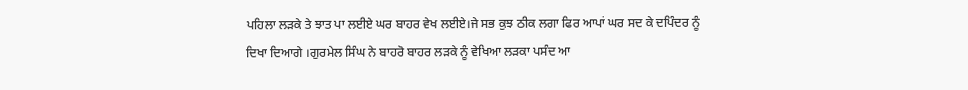ਪਹਿਲਾ ਲੜਕੇ ਤੇ ਝਾਤ ਪਾ ਲਈਏ ਘਰ ਬਾਹਰ ਵੇਖ ਲਈਏ।ਜੇ ਸਭ ਕੁਝ ਠੀਕ ਲਗਾ ਫਿਰ ਆਪਾਂ ਘਰ ਸਦ ਕੇ ਦਪਿੰਦਰ ਨੂੰ ਦਿਖਾ ਦਿਆਗੇ ।ਗੁਰਮੇਲ ਸਿੰਘ ਨੇ ਬਾਹਰੋ ਬਾਹਰ ਲੜਕੇ ਨੂੰ ਵੇਖਿਆ ਲੜਕਾ ਪਸੰਦ ਆ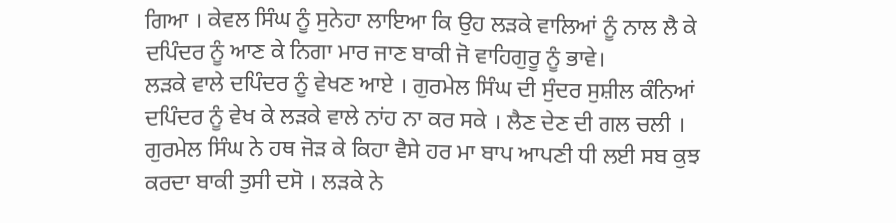ਗਿਆ । ਕੇਵਲ ਸਿੰਘ ਨੂੰ ਸੁਨੇਹਾ ਲਾਇਆ ਕਿ ਉਹ ਲੜਕੇ ਵਾਲਿਆਂ ਨੂੰ ਨਾਲ ਲੈ ਕੇ ਦਪਿੰਦਰ ਨੂੰ ਆਣ ਕੇ ਨਿਗਾ ਮਾਰ ਜਾਣ ਬਾਕੀ ਜੋ ਵਾਹਿਗੁਰੂ ਨੂੰ ਭਾਵੇ।
ਲੜਕੇ ਵਾਲੇ ਦਪਿੰਦਰ ਨੂੰ ਵੇਖਣ ਆਏ । ਗੁਰਮੇਲ ਸਿੰਘ ਦੀ ਸੁੰਦਰ ਸੁਸ਼ੀਲ ਕੰਨਿਆਂ ਦਪਿੰਦਰ ਨੂੰ ਵੇਖ ਕੇ ਲੜਕੇ ਵਾਲੇ ਨਾਂਹ ਨਾ ਕਰ ਸਕੇ । ਲੈਣ ਦੇਣ ਦੀ ਗਲ ਚਲੀ । ਗੁਰਮੇਲ ਸਿੰਘ ਨੇ ਹਥ ਜੋੜ ਕੇ ਕਿਹਾ ਵੈਸੇ ਹਰ ਮਾ ਬਾਪ ਆਪਣੀ ਧੀ ਲਈ ਸਬ ਕੁਝ ਕਰਦਾ ਬਾਕੀ ਤੁਸੀ ਦਸੋ । ਲੜਕੇ ਨੇ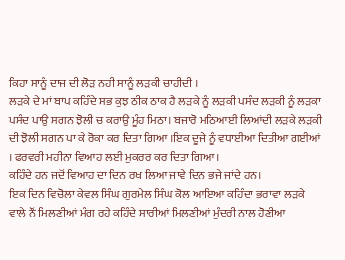ਕਿਹਾ ਸਾਨੂੰ ਦਾਜ ਦੀ ਲੋੜ ਨਹੀ ਸਾਨੂੰ ਲੜਕੀ ਚਾਹੀਦੀ ।
ਲੜਕੇ ਦੇ ਮਾਂ ਬਾਪ ਕਹਿੰਦੇ ਸਭ ਕੁਝ ਠੀਕ ਠਾਕ ਹੈ ਲੜਕੇ ਨੂੰ ਲੜਕੀ ਪਸੰਦ ਲੜਕੀ ਨੂੰ ਲੜਕਾ ਪਸੰਦ ਪਾਉ ਸਗਨ ਝੋਲੀ ਚ ਕਰਾਉ ਮੂੰਹ ਮਿਠਾ। ਬਜਾਰੋ ਮਠਿਆਈ ਲਿਆਂਦੀ ਲੜਕੇ ਲੜਕੀ ਦੀ ਝੋਲੀ ਸਗਨ ਪਾ ਕੇ ਰੋਕਾ ਕਰ ਦਿਤਾ ਗਿਆ ।ਇਕ ਦੂਜੇ ਨੂੰ ਵਧਾਈਆ ਦਿਤੀਆ ਗਈਆਂ । ਫਰਵਰੀ ਮਹੀਨਾ ਵਿਆਹ ਲਈ ਮੁਕਰਰ ਕਰ ਦਿਤਾ ਗਿਆ।
ਕਹਿੰਦੇ ਹਨ ਜਦੋਂ ਵਿਆਹ ਦਾ ਦਿਨ ਰਖ ਲਿਆ ਜਾਵੇ ਦਿਨ ਭਜੇ ਜਾਂਦੇ ਹਨ।
ਇਕ ਦਿਨ ਵਿਚੋਲਾ ਕੇਵਲ ਸਿੰਘ ਗੁਰਮੇਲ ਸਿੰਘ ਕੋਲ ਆਇਆ ਕਹਿੰਦਾ ਭਰਾਵਾ ਲੜਕੇ ਵਾਲੇ ਨੌਂ ਮਿਲਣੀਆਂ ਮੰਗ ਰਹੇ ਕਹਿੰਦੇ ਸਾਰੀਆਂ ਮਿਲਣੀਆਂ ਮੁੰਦਰੀ ਨਾਲ ਹੋਣੀਆ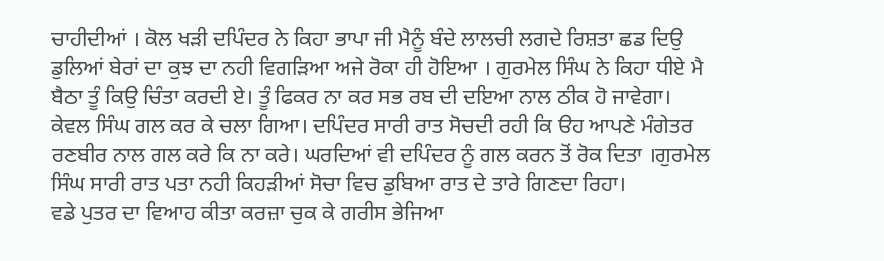ਚਾਹੀਦੀਆਂ । ਕੋਲ ਖੜੀ ਦਪਿੰਦਰ ਨੇ ਕਿਹਾ ਭਾਪਾ ਜੀ ਮੈਨੂੰ ਬੰਦੇ ਲਾਲਚੀ ਲਗਦੇ ਰਿਸ਼ਤਾ ਛਡ ਦਿਉ ਡੁਲਿਆਂ ਬੇਰਾਂ ਦਾ ਕੁਝ ਦਾ ਨਹੀ ਵਿਗੜਿਆ ਅਜੇ ਰੋਕਾ ਹੀ ਹੋਇਆ । ਗੁਰਮੇਲ ਸਿੰਘ ਨੇ ਕਿਹਾ ਧੀਏ ਮੈ ਬੈਠਾ ਤੂੰ ਕਿਉ ਚਿੰਤਾ ਕਰਦੀ ਏ। ਤੂੰ ਫਿਕਰ ਨਾ ਕਰ ਸਭ ਰਬ ਦੀ ਦਇਆ ਨਾਲ ਠੀਕ ਹੋ ਜਾਵੇਗਾ।
ਕੇਵਲ ਸਿੰਘ ਗਲ ਕਰ ਕੇ ਚਲਾ ਗਿਆ। ਦਪਿੰਦਰ ਸਾਰੀ ਰਾਤ ਸੋਚਦੀ ਰਹੀ ਕਿ ੳਹ ਆਪਣੇ ਮੰਗੇਤਰ ਰਣਬੀਰ ਨਾਲ ਗਲ ਕਰੇ ਕਿ ਨਾ ਕਰੇ। ਘਰਦਿਆਂ ਵੀ ਦਪਿੰਦਰ ਨੂੰ ਗਲ ਕਰਨ ਤੋਂ ਰੋਕ ਦਿਤਾ ।ਗੁਰਮੇਲ ਸਿੰਘ ਸਾਰੀ ਰਾਤ ਪਤਾ ਨਹੀ ਕਿਹੜੀਆਂ ਸੋਚਾ ਵਿਚ ਡੁਬਿਆ ਰਾਤ ਦੇ ਤਾਰੇ ਗਿਣਦਾ ਰਿਹਾ।
ਵਡੇ ਪੁਤਰ ਦਾ ਵਿਆਹ ਕੀਤਾ ਕਰਜ਼ਾ ਚੁਕ ਕੇ ਗਰੀਸ ਭੇਜਿਆ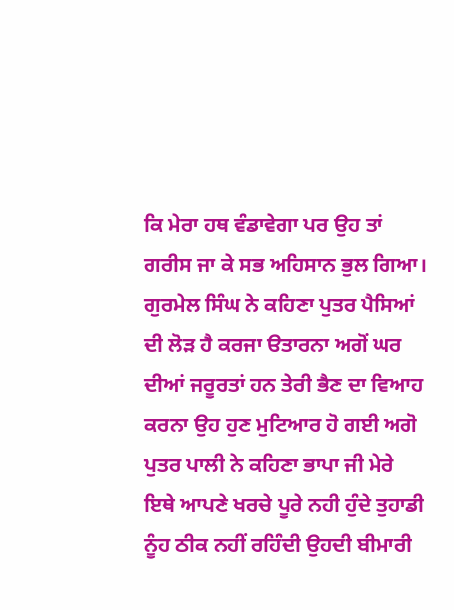ਕਿ ਮੇਰਾ ਹਥ ਵੰਡਾਵੇਗਾ ਪਰ ਉਹ ਤਾਂ ਗਰੀਸ ਜਾ ਕੇ ਸਭ ਅਹਿਸਾਨ ਭੁਲ ਗਿਆ। ਗੁਰਮੇਲ ਸਿੰਘ ਨੇ ਕਹਿਣਾ ਪੁਤਰ ਪੈਸਿਆਂ ਦੀ ਲੋੜ ਹੈ ਕਰਜਾ ੳਤਾਰਨਾ ਅਗੋਂ ਘਰ ਦੀਆਂ ਜਰੂਰਤਾਂ ਹਨ ਤੇਰੀ ਭੈਣ ਦਾ ਵਿਆਹ ਕਰਨਾ ਉਹ ਹੁਣ ਮੁਟਿਆਰ ਹੋ ਗਈ ਅਗੋ ਪੁਤਰ ਪਾਲੀ ਨੇ ਕਹਿਣਾ ਭਾਪਾ ਜੀ ਮੇਰੇ ਇਥੇ ਆਪਣੇ ਖਰਚੇ ਪੂਰੇ ਨਹੀ ਹੁੰਦੇ ਤੁਹਾਡੀ ਨੂੰਹ ਠੀਕ ਨਹੀਂ ਰਹਿੰਦੀ ਉਹਦੀ ਬੀਮਾਰੀ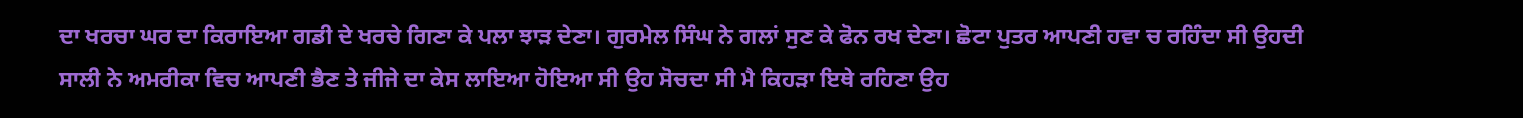ਦਾ ਖਰਚਾ ਘਰ ਦਾ ਕਿਰਾਇਆ ਗਡੀ ਦੇ ਖਰਚੇ ਗਿਣਾ ਕੇ ਪਲਾ ਝਾੜ ਦੇਣਾ। ਗੁਰਮੇਲ ਸਿੰਘ ਨੇ ਗਲਾਂ ਸੁਣ ਕੇ ਫੋਨ ਰਖ ਦੇਣਾ। ਛੋਟਾ ਪੁਤਰ ਆਪਣੀ ਹਵਾ ਚ ਰਹਿੰਦਾ ਸੀ ਉਹਦੀ ਸਾਲੀ ਨੇ ਅਮਰੀਕਾ ਵਿਚ ਆਪਣੀ ਭੈਣ ਤੇ ਜੀਜੇ ਦਾ ਕੇਸ ਲਾਇਆ ਹੋਇਆ ਸੀ ਉਹ ਸੋਚਦਾ ਸੀ ਮੈ ਕਿਹੜਾ ਇਥੇ ਰਹਿਣਾ ਉਹ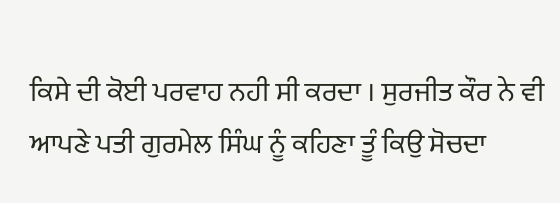ਕਿਸੇ ਦੀ ਕੋਈ ਪਰਵਾਹ ਨਹੀ ਸੀ ਕਰਦਾ । ਸੁਰਜੀਤ ਕੌਰ ਨੇ ਵੀ ਆਪਣੇ ਪਤੀ ਗੁਰਮੇਲ ਸਿੰਘ ਨੂੰ ਕਹਿਣਾ ਤੂੰ ਕਿਉ ਸੋਚਦਾ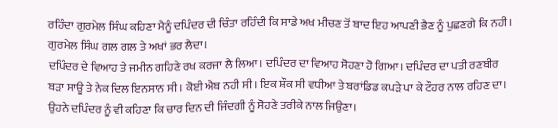ਰਹਿੰਦਾ ਗੁਰਮੇਲ ਸਿੰਘ ਕਹਿਣਾ ਮੈਨੂੰ ਦਪਿੰਦਰ ਦੀ ਚਿੰਤਾ ਰਹਿੰਦੀ ਕਿ ਸਾਡੇ ਅਖ ਮੀਚਣ ਤੋਂ ਬਾਦ ਇਹ ਆਪਣੀ ਭੈਣ ਨੂੰ ਪੁਛਣਗੇ ਕਿ ਨਹੀ। ਗੁਰਮੇਲ ਸਿੰਘ ਗਲ ਗਲ ਤੇ ਅਖਾਂ ਭਰ ਲੈਦਾ।
ਦਪਿੰਦਰ ਦੇ ਵਿਆਹ ਤੇ ਜਮੀਨ ਗਹਿਣੇ ਰਖ ਕਰਜਾ ਲੈ ਲਿਆ। ਦਪਿੰਦਰ ਦਾ ਵਿਆਹ ਸੋਹਣਾ ਹੋ ਗਿਆ। ਦਪਿੰਦਰ ਦਾ ਪਤੀ ਰਣਬੀਰ ਬੜਾ ਸਾਊ ਤੇ ਨੇਕ ਦਿਲ ਇਨਸਾਨ ਸੀ । ਕੋਈ ਐਬ ਨਹੀ ਸੀ। ਇਕ ਸ਼ੌਕ ਸੀ ਵਧੀਆ ਤੇ ਬਰਾਂਡਿਡ ਕਪੜੇ ਪਾ ਕੇ ਟੌਹਰ ਨਾਲ ਰਹਿਣ ਦਾ। ਉਹਨੇ ਦਪਿੰਦਰ ਨੂੰ ਵੀ ਕਹਿਣਾ ਕਿ ਚਾਰ ਦਿਨ ਦੀ ਜਿੰਦਗੀ ਨੂੰ ਸੋਹਣੇ ਤਰੀਕੇ ਨਾਲ ਜਿਉਣਾ।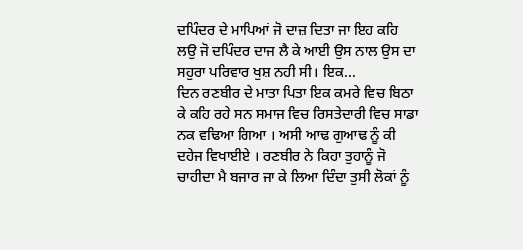ਦਪਿੰਦਰ ਦੇ ਮਾਪਿਆਂ ਜੋ ਦਾਜ਼ ਦਿਤਾ ਜਾ ਇਹ ਕਹਿ ਲਉ ਜੋ ਦਪਿੰਦਰ ਦਾਜ ਲੈ ਕੇ ਆਈ ਉਸ ਨਾਲ ਉਸ ਦਾ ਸਹੁਰਾ ਪਰਿਵਾਰ ਖੁਸ਼ ਨਹੀ ਸੀ। ਇਕ...
ਦਿਨ ਰਣਬੀਰ ਦੇ ਮਾਤਾ ਪਿਤਾ ਇਕ ਕਮਰੇ ਵਿਚ ਬਿਠਾ ਕੇ ਕਹਿ ਰਹੇ ਸਨ ਸਮਾਜ ਵਿਚ ਰਿਸਤੇਦਾਰੀ ਵਿਚ ਸਾਡਾ ਨਕ ਵਢਿਆ ਗਿਆ । ਅਸੀ ਆਢ ਗੁਆਢ ਨੂੰ ਕੀ ਦਹੇਜ ਵਿਖਾਈਏ । ਰਣਬੀਰ ਨੇ ਕਿਹਾ ਤੁਹਾਨੂੰ ਜੋ ਚਾਹੀਦਾ ਮੈ ਬਜਾਰ ਜਾ ਕੇ ਲਿਆ ਦਿੰਦਾ ਤੁਸੀ ਲੋਕਾਂ ਨੂੰ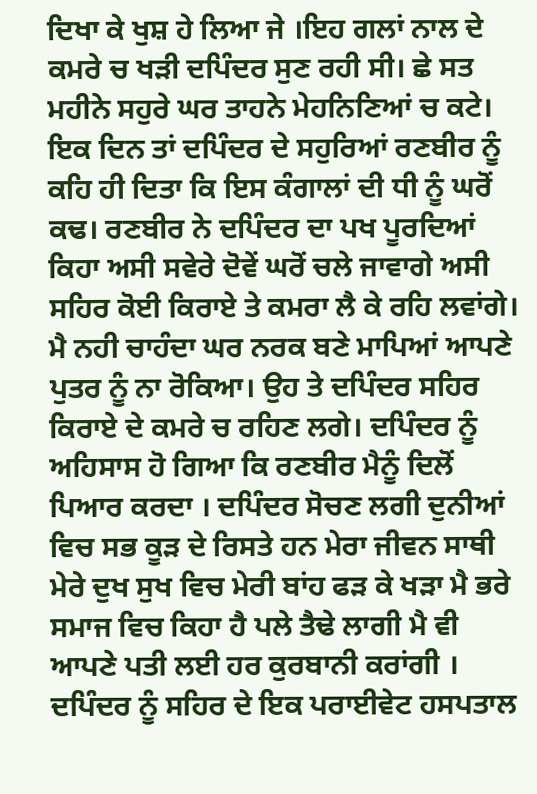ਦਿਖਾ ਕੇ ਖੁਸ਼ ਹੇ ਲਿਆ ਜੇ ।ਇਹ ਗਲਾਂ ਨਾਲ ਦੇ ਕਮਰੇ ਚ ਖੜੀ ਦਪਿੰਦਰ ਸੁਣ ਰਹੀ ਸੀ। ਛੇ ਸਤ ਮਹੀਨੇ ਸਹੁਰੇ ਘਰ ਤਾਹਨੇ ਮੇਹਨਿਣਿਆਂ ਚ ਕਟੇ। ਇਕ ਦਿਨ ਤਾਂ ਦਪਿੰਦਰ ਦੇ ਸਹੁਰਿਆਂ ਰਣਬੀਰ ਨੂੰ ਕਹਿ ਹੀ ਦਿਤਾ ਕਿ ਇਸ ਕੰਗਾਲਾਂ ਦੀ ਧੀ ਨੂੰ ਘਰੋਂ ਕਢ। ਰਣਬੀਰ ਨੇ ਦਪਿੰਦਰ ਦਾ ਪਖ ਪੂਰਦਿਆਂ ਕਿਹਾ ਅਸੀ ਸਵੇਰੇ ਦੋਵੇਂ ਘਰੋਂ ਚਲੇ ਜਾਵਾਗੇ ਅਸੀ ਸਹਿਰ ਕੋਈ ਕਿਰਾਏ ਤੇ ਕਮਰਾ ਲੈ ਕੇ ਰਹਿ ਲਵਾਂਗੇ। ਮੈ ਨਹੀ ਚਾਹੰਦਾ ਘਰ ਨਰਕ ਬਣੇ ਮਾਪਿਆਂ ਆਪਣੇ ਪੁਤਰ ਨੂੰ ਨਾ ਰੋਕਿਆ। ਉਹ ਤੇ ਦਪਿੰਦਰ ਸਹਿਰ ਕਿਰਾਏ ਦੇ ਕਮਰੇ ਚ ਰਹਿਣ ਲਗੇ। ਦਪਿੰਦਰ ਨੂੰ ਅਹਿਸਾਸ ਹੋ ਗਿਆ ਕਿ ਰਣਬੀਰ ਮੈਨੂੰ ਦਿਲੋਂ ਪਿਆਰ ਕਰਦਾ । ਦਪਿੰਦਰ ਸੋਚਣ ਲਗੀ ਦੁਨੀਆਂ ਵਿਚ ਸਭ ਕੂੜ ਦੇ ਰਿਸਤੇ ਹਨ ਮੇਰਾ ਜੀਵਨ ਸਾਥੀ ਮੇਰੇ ਦੁਖ ਸੁਖ ਵਿਚ ਮੇਰੀ ਬਾਂਹ ਫੜ ਕੇ ਖੜਾ ਮੈ ਭਰੇ ਸਮਾਜ ਵਿਚ ਕਿਹਾ ਹੈ ਪਲੇ ਤੈਢੇ ਲਾਗੀ ਮੈ ਵੀ ਆਪਣੇ ਪਤੀ ਲਈ ਹਰ ਕੁਰਬਾਨੀ ਕਰਾਂਗੀ ।
ਦਪਿੰਦਰ ਨੂੰ ਸਹਿਰ ਦੇ ਇਕ ਪਰਾਈਵੇਟ ਹਸਪਤਾਲ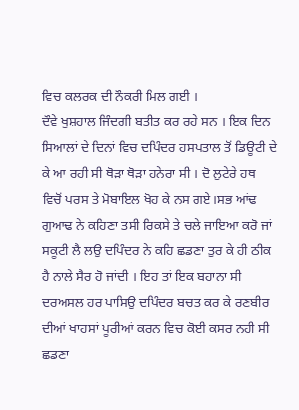ਵਿਚ ਕਲਰਕ ਦੀ ਨੌਕਰੀ ਮਿਲ ਗਈ ।
ਦੌਵੇ ਖੁਸ਼ਹਾਲ ਜਿੰਦਗੀ ਬਤੀਤ ਕਰ ਰਹੇ ਸਨ । ਇਕ ਦਿਨ ਸਿਆਲਾਂ ਦੇ ਦਿਨਾਂ ਵਿਚ ਦਪਿੰਦਰ ਹਸਪਤਾਲ ਤੋਂ ਡਿਊਟੀ ਦੇ ਕੇ ਆ ਰਹੀ ਸੀ ਥੋੜਾ ਥੋੜਾ ਹਨੇਰਾ ਸੀ । ਦੋ ਲੁਟੇਰੇ ਹਥ ਵਿਚੋਂ ਪਰਸ ਤੇ ਮੋਬਾਇਲ ਖੋਹ ਕੇ ਨਸ ਗਏ।ਸਭ ਆਂਢ ਗੁਆਢ ਨੇ ਕਹਿਣਾ ਤਸੀ ਰਿਕਸੇ ਤੇ ਚਲੇ ਜਾਇਆ ਕਰੋ ਜਾਂ ਸਕੂਟੀ ਲੈ ਲਉ ਦਪਿੰਦਰ ਨੇ ਕਹਿ ਛਡਣਾ ਤੁਰ ਕੇ ਹੀ ਠੀਕ ਹੈ ਨਾਲੇ ਸੈਰ ਹੋ ਜਾਂਦੀ । ਇਹ ਤਾਂ ਇਕ ਬਹਾਨਾ ਸੀ ਦਰਅਸਲ ਹਰ ਪਾਸਿਉ ਦਪਿੰਦਰ ਬਚਤ ਕਰ ਕੇ ਰਣਬੀਰ ਦੀਆਂ ਖਾਹਸਾਂ ਪੂਰੀਆਂ ਕਰਨ ਵਿਚ ਕੋਈ ਕਸਰ ਨਹੀ ਸੀ ਛਡਣਾ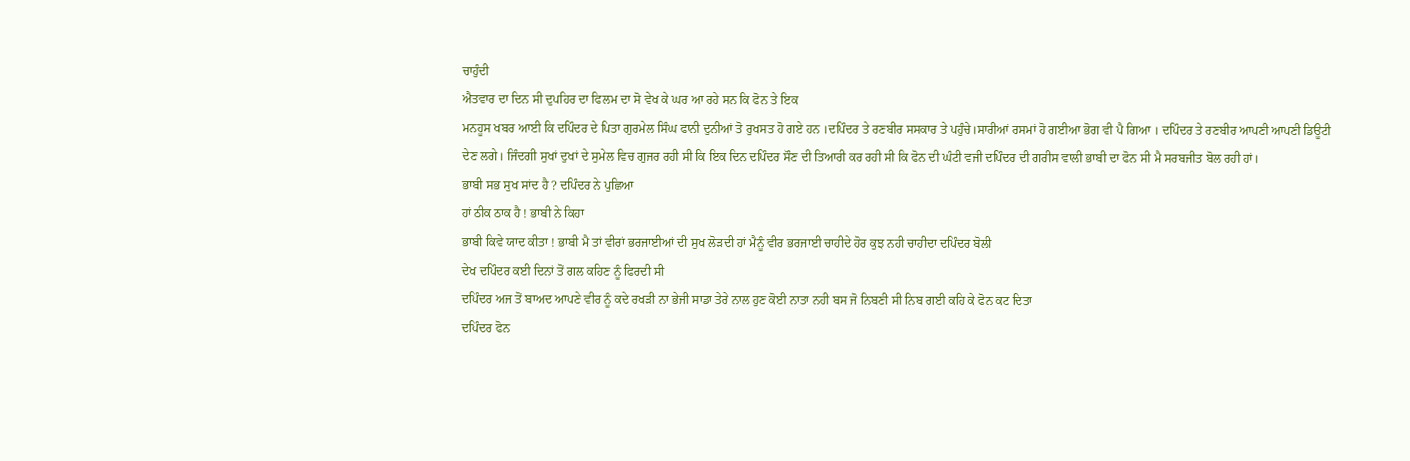ਚਾਹੁੰਦੀ
ਐਤਵਾਰ ਦਾ ਦਿਨ ਸੀ ਦੁਪਹਿਰ ਦਾ ਫਿਲਮ ਦਾ ਸੋ ਵੇਖ ਕੇ ਘਰ ਆ ਰਹੇ ਸਨ ਕਿ ਫੋਨ ਤੇ ਇਕ
ਮਨਹੂਸ ਖਬਰ ਆਈ ਕਿ ਦਪਿੰਦਰ ਦੇ ਪਿਤਾ ਗੁਰਮੇਲ ਸਿੰਘ ਫਾਨੀ ਦੁਨੀਆਂ ਤੋ ਰੁਖਸਤ ਹੋ ਗਏ ਹਨ ।ਦਪਿੰਦਰ ਤੇ ਰਣਬੀਰ ਸਸਕਾਰ ਤੇ ਪਹੁੰਚੇ।ਸਾਰੀਆਂ ਰਸਮਾਂ ਹੋ ਗਈਆ ਭੋਗ ਵੀ ਪੈ ਗਿਆ । ਦਪਿੰਦਰ ਤੇ ਰਣਬੀਰ ਆਪਣੀ ਆਪਣੀ ਡਿਊਟੀ ਦੇਣ ਲਗੇ। ਜਿੰਦਗੀ ਸੁਖਾਂ ਦੁਖਾਂ ਦੇ ਸੁਮੇਲ ਵਿਚ ਗੁਜਰ ਰਹੀ ਸੀ ਕਿ ਇਕ ਦਿਨ ਦਪਿੰਦਰ ਸੌਣ ਦੀ ਤਿਆਰੀ ਕਰ ਰਹੀ ਸੀ ਕਿ ਫੋਨ ਦੀ ਘੰਟੀ ਵਜੀ ਦਪਿੰਦਰ ਦੀ ਗਰੀਸ ਵਾਲੀ ਭਾਬੀ ਦਾ ਫੋਨ ਸੀ ਮੈ ਸਰਬਜੀਤ ਬੋਲ ਰਹੀ ਹਾਂ।
ਭਾਬੀ ਸਭ ਸੁਖ ਸਾਂਦ ਹੈ ? ਦਪਿੰਦਰ ਨੇ ਪੁਛਿਆ
ਹਾਂ ਠੀਕ ਠਾਕ ਹੈ ! ਭਾਬੀ ਨੇ ਕਿਹਾ
ਭਾਬੀ ਕਿਵੇ ਯਾਦ ਕੀਤਾ ! ਭਾਬੀ ਮੈ ਤਾਂ ਵੀਰਾਂ ਭਰਜਾਈਆਂ ਦੀ ਸੁਖ ਲੋੜਦੀ ਹਾਂ ਮੈਨੂੰ ਵੀਰ ਭਰਜਾਈ ਚਾਹੀਦੇ ਹੋਰ ਕੁਝ ਨਹੀ ਚਾਹੀਦਾ ਦਪਿੰਦਰ ਬੋਲੀ
ਦੇਖ ਦਪਿੰਦਰ ਕਈ ਦਿਨਾਂ ਤੋਂ ਗਲ ਕਹਿਣ ਨੂੰ ਫਿਰਦੀ ਸੀ
ਦਪਿੰਦਰ ਅਜ ਤੋਂ ਬਾਅਦ ਆਪਣੇ ਵੀਰ ਨੂੰ ਕਦੇ ਰਖੜੀ ਨਾ ਭੇਜੀ ਸਾਡਾ ਤੇਰੇ ਨਾਲ ਹੁਣ ਕੋਈ ਨਾਤਾ ਨਹੀ ਬਸ ਜੋ ਨਿਬਣੀ ਸੀ ਨਿਬ ਗਈ ਕਹਿ ਕੇ ਫੋਨ ਕਟ ਦਿਤਾ
ਦਪਿੰਦਰ ਫੋਨ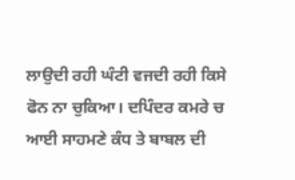ਲਾਉਦੀ ਰਹੀ ਘੰਟੀ ਵਜਦੀ ਰਹੀ ਕਿਸੇ ਫੋਨ ਨਾ ਚੁਕਿਆ। ਦਪਿੰਦਰ ਕਮਰੇ ਚ ਆਈ ਸਾਹਮਣੇ ਕੰਧ ਤੇ ਬਾਬਲ ਦੀ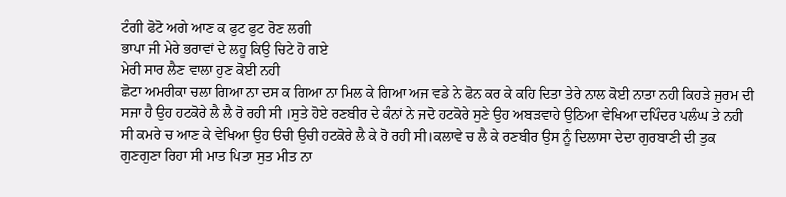ਟੰਗੀ ਫੋਟੋ ਅਗੇ ਆਣ ਕ ਫੁਟ ਫੁਟ ਰੋਣ ਲਗੀ
ਭਾਪਾ ਜੀ ਮੇਰੇ ਭਰਾਵਾਂ ਦੇ ਲਹੂ ਕਿਉ ਚਿਟੇ ਹੋ ਗਏ
ਮੇਰੀ ਸਾਰ ਲੈਣ ਵਾਲਾ ਹੁਣ ਕੋਈ ਨਹੀ
ਛੋਟਾ ਅਮਰੀਕਾ ਚਲਾ ਗਿਆ ਨਾ ਦਸ ਕ ਗਿਆ ਨਾ ਮਿਲ ਕੇ ਗਿਆ ਅਜ ਵਡੇ ਨੇ ਫੋਨ ਕਰ ਕੇ ਕਹਿ ਦਿਤਾ ਤੇਰੇ ਨਾਲ ਕੋਈ ਨਾਤਾ ਨਹੀ ਕਿਹੜੇ ਜੁਰਮ ਦੀ ਸਜਾ ਹੈ ਉਹ ਹਟਕੋਰੇ ਲੈ ਲੈ ਰੋ ਰਹੀ ਸੀ ।ਸੁਤੇ ਹੋਏ ਰਣਬੀਰ ਦੇ ਕੰਨਾਂ ਨੇ ਜਦੋ ਹਟਕੋਰੇ ਸੁਣੇ ਉਹ ਅਬੜਵਾਹੇ ਉਠਿਆ ਵੇਖਿਆ ਦਪਿੰਦਰ ਪਲੰਘ ਤੇ ਨਹੀ ਸੀ ਕਮਰੇ ਚ ਆਣ ਕੇ ਵੇਖਿਆ ਉਹ ੳਚੀ ਉਚੀ ਹਟਕੋਰੇ ਲੈ ਕੇ ਰੋ ਰਹੀ ਸੀ।ਕਲਾਵੇ ਚ ਲੈ ਕੇ ਰਣਬੀਰ ਉਸ ਨੂੰ ਦਿਲਾਸਾ ਦੇਦਾ ਗੁਰਬਾਣੀ ਦੀ ਤੁਕ ਗੁਣਗੁਣਾ ਰਿਹਾ ਸੀ ਮਾਤ ਪਿਤਾ ਸੁਤ ਮੀਤ ਨਾ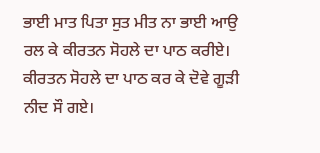ਭਾਈ ਮਾਤ ਪਿਤਾ ਸੁਤ ਮੀਤ ਨਾ ਭਾਈ ਆਉ ਰਲ ਕੇ ਕੀਰਤਨ ਸੋਹਲੇ ਦਾ ਪਾਠ ਕਰੀਏ। ਕੀਰਤਨ ਸੋਹਲੇ ਦਾ ਪਾਠ ਕਰ ਕੇ ਦੋਵੇ ਗੂੜੀ ਨੀਦ ਸੌ ਗਏ।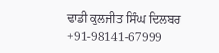ਢਾਡੀ ਕੁਲਜੀਤ ਸਿੰਘ ਦਿਲਬਰ
+91-98141-67999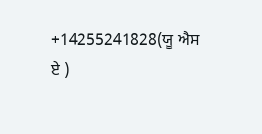+14255241828(ਯੂ ਐਸ ਏ )